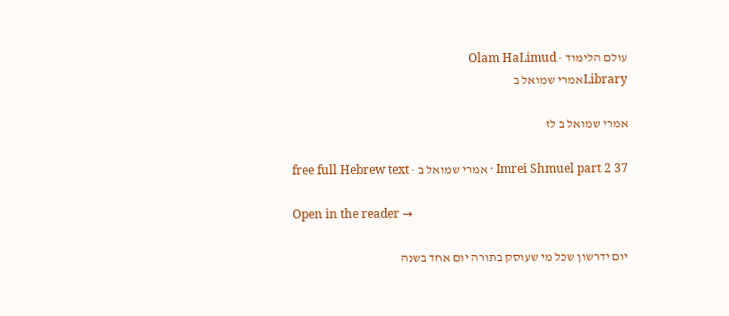עולם הלימוד · Olam HaLimud
Libraryאמרי שמואל ב

אמרי שמואל ב לז

Imrei Shmuel part 2 37 · אמרי שמואל ב · free full Hebrew text

Open in the reader →

יום ידרשון שכל מי שעוסק בתורה יום אחד בשנה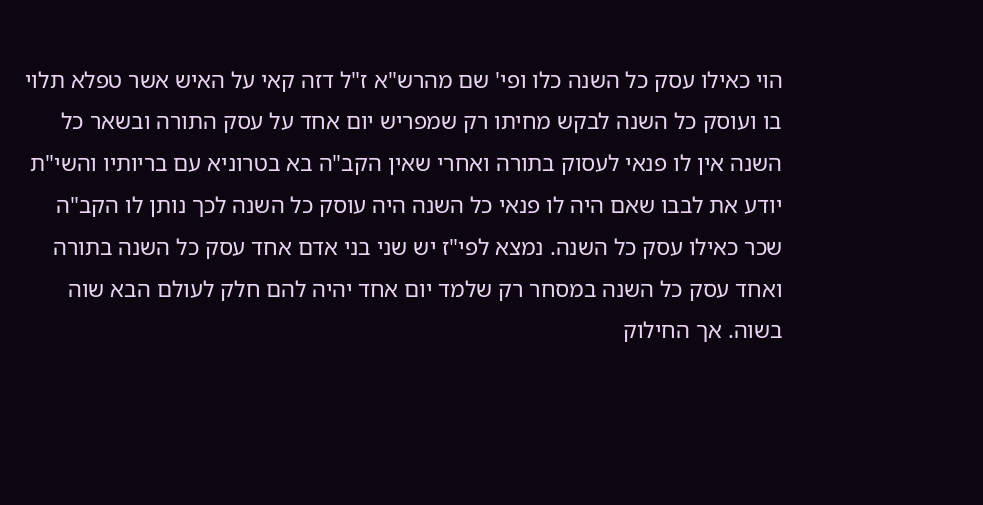הוי כאילו עסק כל השנה כלו ופי' שם מהרש"א ז"ל דזה קאי על האיש אשר טפלא תלוי בו ועוסק כל השנה לבקש מחיתו רק שמפריש יום אחד על עסק התורה ובשאר כל השנה אין לו פנאי לעסוק בתורה ואחרי שאין הקב"ה בא בטרוניא עם בריותיו והשי"ת יודע את לבבו שאם היה לו פנאי כל השנה היה עוסק כל השנה לכך נותן לו הקב"ה שכר כאילו עסק כל השנה. נמצא לפי"ז יש שני בני אדם אחד עסק כל השנה בתורה ואחד עסק כל השנה במסחר רק שלמד יום אחד יהיה להם חלק לעולם הבא שוה בשוה. אך החילוק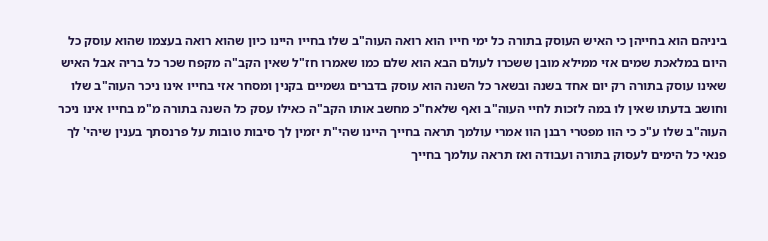ביניהם הוא בחייהן כי האיש העוסק בתורה כל ימי חייו הוא רואה העוה"ב שלו בחייו היינו כיון שהוא רואה בעצמו שהוא עוסק כל היום במלאכת שמים אזי ממילא מובן ששכרו לעולם הבא הוא שלם כמו שאמרו חז"ל שאין הקב"ה מקפח שכר כל בריה אבל האיש שאינו עוסק בתורה רק יום אחד בשנה ובשאר כל השנה הוא עוסק בדברים גשמיים בקנין ומסחר אזי בחייו אינו ניכר העוה"ב שלו וחושב בדעתו שאין לו במה לזכות לחיי העוה"ב ואף שלאח"כ מחשב אותו הקב"ה כאילו עסק כל השנה בתורה מ"מ בחייו אינו ניכר העוה"ב שלו ע"כ כי הוו מפטרי רבנן הוו אמרי עולמך תראה בחייך היינו שהי"ת יזמין לך סיבות טובות על פרנסתך בענין שיהי' לך פנאי כל הימים לעסוק בתורה ועבודה ואז תראה עולמך בחייך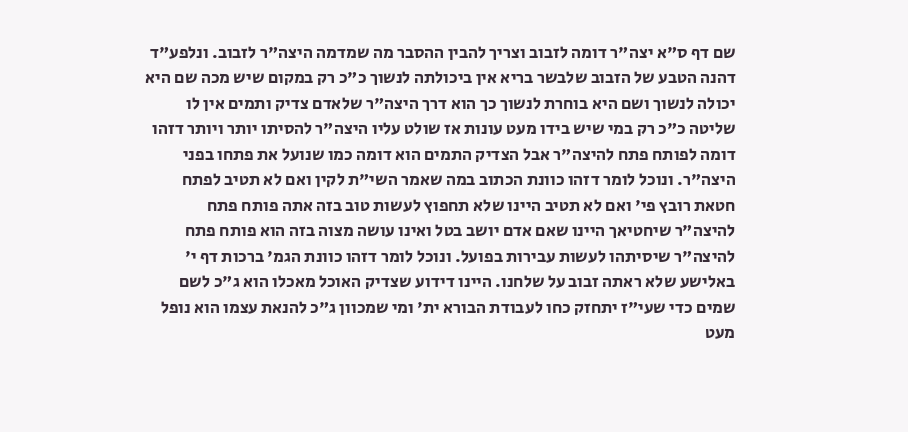שם דף ס"א יצה"ר דומה לזבוב וצריך להבין ההסבר מה שמדמה היצה"ר לזבוב. ונלפע"ד דהנה הטבע של הזבוב שלבשר בריא אין ביכולתה לנשוך כ"כ רק במקום שיש מכה שם היא יכולה לנשוך ושם היא בוחרת לנשוך כך הוא דרך היצה"ר שלאדם צדיק ותמים אין לו שליטה כ"כ רק במי שיש בידו מעט עונות אז שולט עליו היצה"ר להסיתו יותר ויותר דזהו דומה לפותח פתח להיצה"ר אבל הצדיק התמים הוא דומה כמו שנועל את פתחו בפני היצה"ר. ונוכל לומר דזהו כוונת הכתוב במה שאמר השי"ת לקין ואם לא תטיב לפתח חטאת רובץ פי' ואם לא תטיב היינו שלא תחפוץ לעשות טוב בזה אתה פותח פתח להיצה"ר שיחטיאך היינו שאם אדם יושב בטל ואינו עושה מצוה בזה הוא פותח פתח להיצה"ר שיסיתהו לעשות עבירות בפועל. ונוכל לומר דזהו כוונת הגמ' ברכות דף י' באלישע שלא ראתה זבוב על שלחנו. היינו דידוע שצדיק האוכל מאכלו הוא ג"כ לשם שמים כדי שעי"ז יתחזק כחו לעבודת הבורא ית' ומי שמכוון ג"כ להנאת עצמו הוא נופל מעט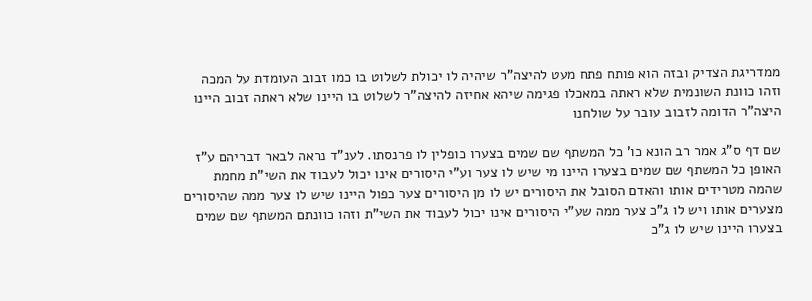ממדריגת הצדיק ובזה הוא פותח פתח מעט להיצה"ר שיהיה לו יכולת לשלוט בו כמו זבוב העומדת על המכה וזהו כוונת השונמית שלא ראתה במאכלו פגימה שיהא אחיזה להיצה"ר לשלוט בו היינו שלא ראתה זבוב היינו היצה"ר הדומה לזבוב עובר על שולחנו

שם דף ס"ג אמר רב הונא כו' כל המשתף שם שמים בצערו כופלין לו פרנסתו. לענ"ד נראה לבאר דבריהם ע"ז האופן כל המשתף שם שמים בצערו היינו מי שיש לו צער וע"י היסורים אינו יכול לעבוד את השי"ת מחמת שהמה מטרידים אותו והאדם הסובל את היסורים יש לו מן היסורים צער כפול היינו שיש לו צער ממה שהיסורים מצערים אותו ויש לו ג"כ צער ממה שע"י היסורים אינו יכול לעבוד את השי"ת וזהו כוונתם המשתף שם שמים בצערו היינו שיש לו ג"כ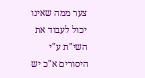צער ממה שאינו יכול לעבוד את השי"ת ע"י היסורים א"כ יש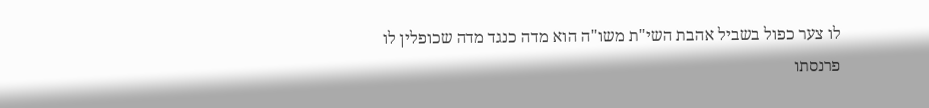לו צער כפול בשביל אהבת השי"ת משו"ה הוא מדה כנגד מדה שכופלין לו פרנסתו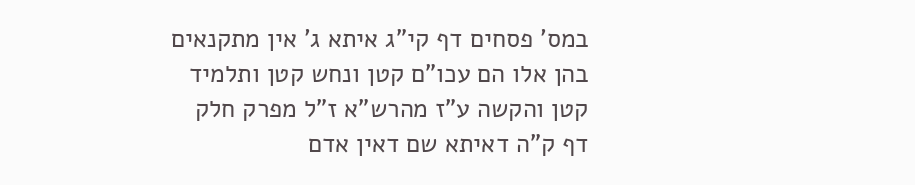במס' פסחים דף קי"ג איתא ג' אין מתקנאים בהן אלו הם עכו"ם קטן ונחש קטן ותלמיד קטן והקשה ע"ז מהרש"א ז"ל מפרק חלק דף ק"ה דאיתא שם דאין אדם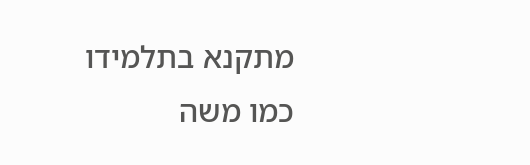מתקנא בתלמידו כמו משה